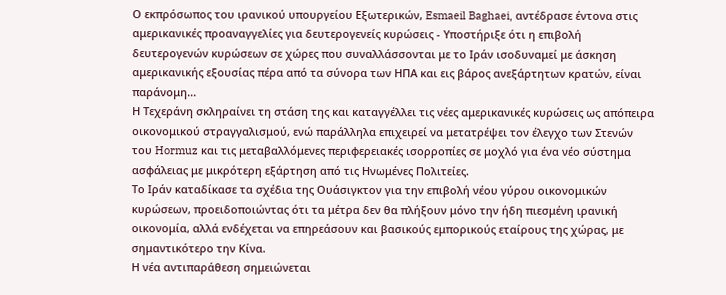Ο εκπρόσωπος του ιρανικού υπουργείου Εξωτερικών, Esmaeil Baghaei, αντέδρασε έντονα στις αμερικανικές προαναγγελίες για δευτερογενείς κυρώσεις - Υποστήριξε ότι η επιβολή δευτερογενών κυρώσεων σε χώρες που συναλλάσσονται με το Ιράν ισοδυναμεί με άσκηση αμερικανικής εξουσίας πέρα από τα σύνορα των ΗΠΑ και εις βάρος ανεξάρτητων κρατών, είναι παράνομη...
Η Τεχεράνη σκληραίνει τη στάση της και καταγγέλλει τις νέες αμερικανικές κυρώσεις ως απόπειρα οικονομικού στραγγαλισμού, ενώ παράλληλα επιχειρεί να μετατρέψει τον έλεγχο των Στενών του Hormuz και τις μεταβαλλόμενες περιφερειακές ισορροπίες σε μοχλό για ένα νέο σύστημα ασφάλειας με μικρότερη εξάρτηση από τις Ηνωμένες Πολιτείες.
Το Ιράν καταδίκασε τα σχέδια της Ουάσιγκτον για την επιβολή νέου γύρου οικονομικών κυρώσεων, προειδοποιώντας ότι τα μέτρα δεν θα πλήξουν μόνο την ήδη πιεσμένη ιρανική οικονομία, αλλά ενδέχεται να επηρεάσουν και βασικούς εμπορικούς εταίρους της χώρας, με σημαντικότερο την Κίνα.
Η νέα αντιπαράθεση σημειώνεται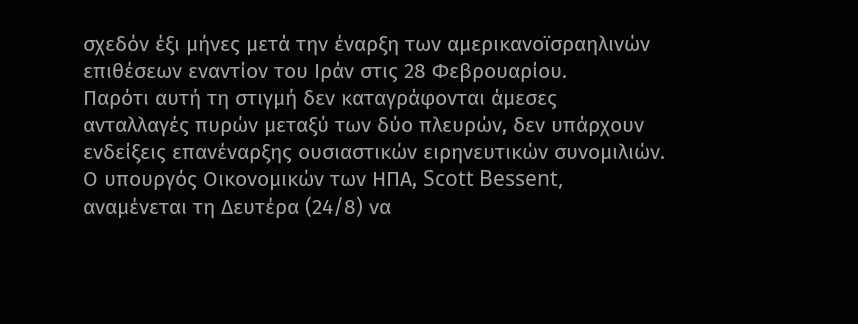σχεδόν έξι μήνες μετά την έναρξη των αμερικανοϊσραηλινών επιθέσεων εναντίον του Ιράν στις 28 Φεβρουαρίου.
Παρότι αυτή τη στιγμή δεν καταγράφονται άμεσες ανταλλαγές πυρών μεταξύ των δύο πλευρών, δεν υπάρχουν ενδείξεις επανέναρξης ουσιαστικών ειρηνευτικών συνομιλιών.
Ο υπουργός Οικονομικών των ΗΠΑ, Scott Bessent, αναμένεται τη Δευτέρα (24/8) να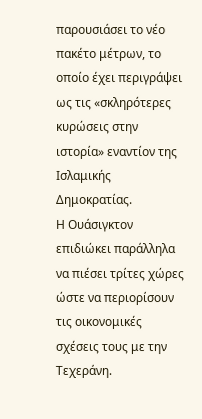παρουσιάσει το νέο πακέτο μέτρων, το οποίο έχει περιγράψει ως τις «σκληρότερες κυρώσεις στην ιστορία» εναντίον της Ισλαμικής Δημοκρατίας.
Η Ουάσιγκτον επιδιώκει παράλληλα να πιέσει τρίτες χώρες ώστε να περιορίσουν τις οικονομικές σχέσεις τους με την Τεχεράνη.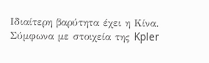Ιδιαίτερη βαρύτητα έχει η Κίνα.
Σύμφωνα με στοιχεία της Kpler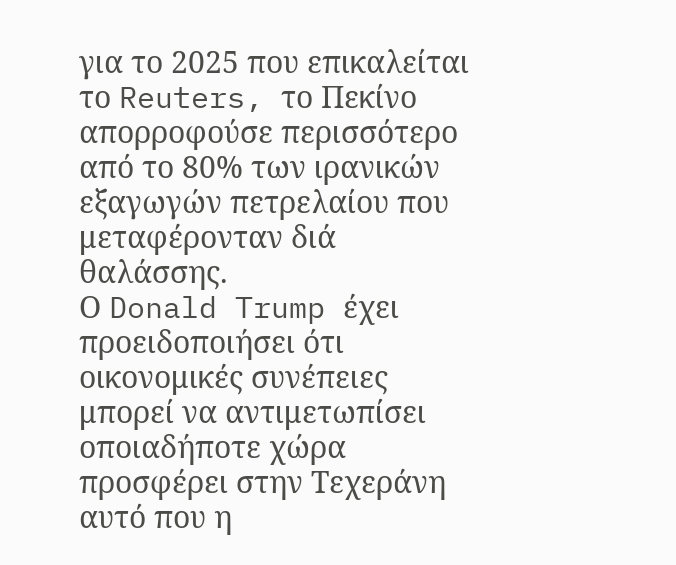για το 2025 που επικαλείται το Reuters, το Πεκίνο απορροφούσε περισσότερο από το 80% των ιρανικών εξαγωγών πετρελαίου που μεταφέρονταν διά θαλάσσης.
Ο Donald Trump έχει προειδοποιήσει ότι οικονομικές συνέπειες μπορεί να αντιμετωπίσει οποιαδήποτε χώρα προσφέρει στην Τεχεράνη αυτό που η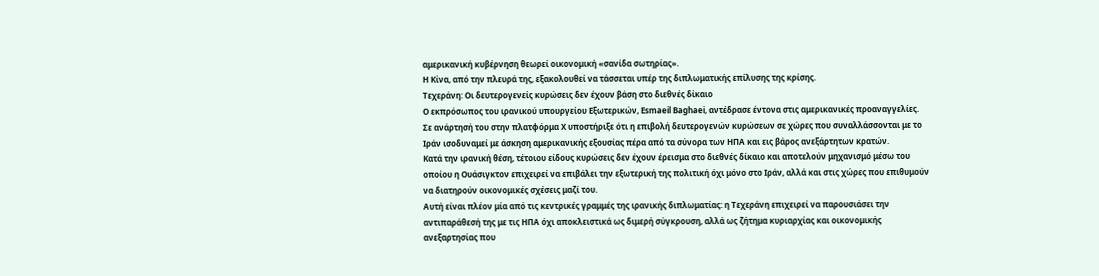αμερικανική κυβέρνηση θεωρεί οικονομική «σανίδα σωτηρίας».
Η Κίνα, από την πλευρά της, εξακολουθεί να τάσσεται υπέρ της διπλωματικής επίλυσης της κρίσης.
Τεχεράνη: Οι δευτερογενείς κυρώσεις δεν έχουν βάση στο διεθνές δίκαιο
Ο εκπρόσωπος του ιρανικού υπουργείου Εξωτερικών, Esmaeil Baghaei, αντέδρασε έντονα στις αμερικανικές προαναγγελίες.
Σε ανάρτησή του στην πλατφόρμα X υποστήριξε ότι η επιβολή δευτερογενών κυρώσεων σε χώρες που συναλλάσσονται με το Ιράν ισοδυναμεί με άσκηση αμερικανικής εξουσίας πέρα από τα σύνορα των ΗΠΑ και εις βάρος ανεξάρτητων κρατών.
Κατά την ιρανική θέση, τέτοιου είδους κυρώσεις δεν έχουν έρεισμα στο διεθνές δίκαιο και αποτελούν μηχανισμό μέσω του οποίου η Ουάσιγκτον επιχειρεί να επιβάλει την εξωτερική της πολιτική όχι μόνο στο Ιράν, αλλά και στις χώρες που επιθυμούν να διατηρούν οικονομικές σχέσεις μαζί του.
Αυτή είναι πλέον μία από τις κεντρικές γραμμές της ιρανικής διπλωματίας: η Τεχεράνη επιχειρεί να παρουσιάσει την αντιπαράθεσή της με τις ΗΠΑ όχι αποκλειστικά ως διμερή σύγκρουση, αλλά ως ζήτημα κυριαρχίας και οικονομικής ανεξαρτησίας που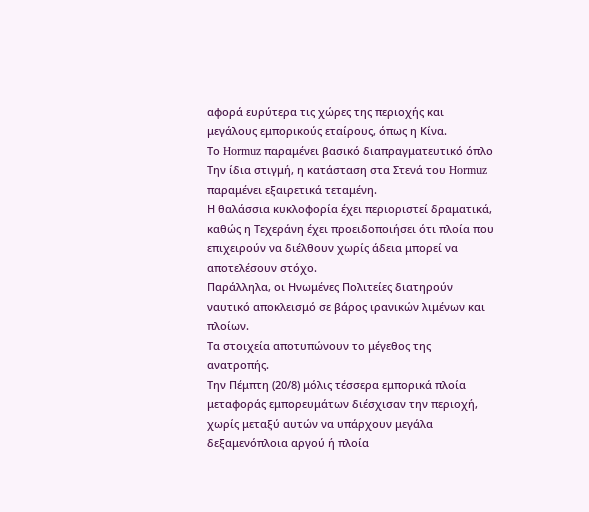αφορά ευρύτερα τις χώρες της περιοχής και μεγάλους εμπορικούς εταίρους, όπως η Κίνα.
Το Hormuz παραμένει βασικό διαπραγματευτικό όπλο
Την ίδια στιγμή, η κατάσταση στα Στενά του Hormuz παραμένει εξαιρετικά τεταμένη.
Η θαλάσσια κυκλοφορία έχει περιοριστεί δραματικά, καθώς η Τεχεράνη έχει προειδοποιήσει ότι πλοία που επιχειρούν να διέλθουν χωρίς άδεια μπορεί να αποτελέσουν στόχο.
Παράλληλα, οι Ηνωμένες Πολιτείες διατηρούν ναυτικό αποκλεισμό σε βάρος ιρανικών λιμένων και πλοίων.
Τα στοιχεία αποτυπώνουν το μέγεθος της ανατροπής.
Την Πέμπτη (20/8) μόλις τέσσερα εμπορικά πλοία μεταφοράς εμπορευμάτων διέσχισαν την περιοχή, χωρίς μεταξύ αυτών να υπάρχουν μεγάλα δεξαμενόπλοια αργού ή πλοία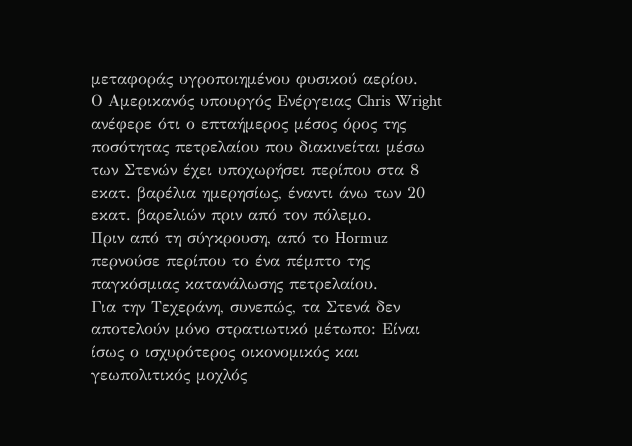μεταφοράς υγροποιημένου φυσικού αερίου.
Ο Αμερικανός υπουργός Ενέργειας Chris Wright ανέφερε ότι ο επταήμερος μέσος όρος της ποσότητας πετρελαίου που διακινείται μέσω των Στενών έχει υποχωρήσει περίπου στα 8 εκατ. βαρέλια ημερησίως, έναντι άνω των 20 εκατ. βαρελιών πριν από τον πόλεμο.
Πριν από τη σύγκρουση, από το Hormuz περνούσε περίπου το ένα πέμπτο της παγκόσμιας κατανάλωσης πετρελαίου.
Για την Τεχεράνη, συνεπώς, τα Στενά δεν αποτελούν μόνο στρατιωτικό μέτωπο: Είναι ίσως ο ισχυρότερος οικονομικός και γεωπολιτικός μοχλός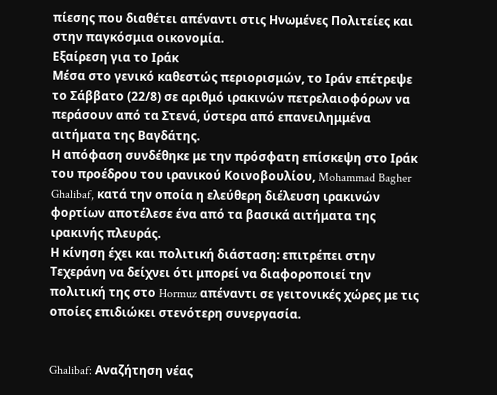πίεσης που διαθέτει απέναντι στις Ηνωμένες Πολιτείες και στην παγκόσμια οικονομία.
Εξαίρεση για το Ιράκ
Μέσα στο γενικό καθεστώς περιορισμών, το Ιράν επέτρεψε το Σάββατο (22/8) σε αριθμό ιρακινών πετρελαιοφόρων να περάσουν από τα Στενά, ύστερα από επανειλημμένα αιτήματα της Βαγδάτης.
Η απόφαση συνδέθηκε με την πρόσφατη επίσκεψη στο Ιράκ του προέδρου του ιρανικού Κοινοβουλίου, Mohammad Bagher Ghalibaf, κατά την οποία η ελεύθερη διέλευση ιρακινών φορτίων αποτέλεσε ένα από τα βασικά αιτήματα της ιρακινής πλευράς.
Η κίνηση έχει και πολιτική διάσταση: επιτρέπει στην Τεχεράνη να δείχνει ότι μπορεί να διαφοροποιεί την πολιτική της στο Hormuz απέναντι σε γειτονικές χώρες με τις οποίες επιδιώκει στενότερη συνεργασία.


Ghalibaf: Αναζήτηση νέας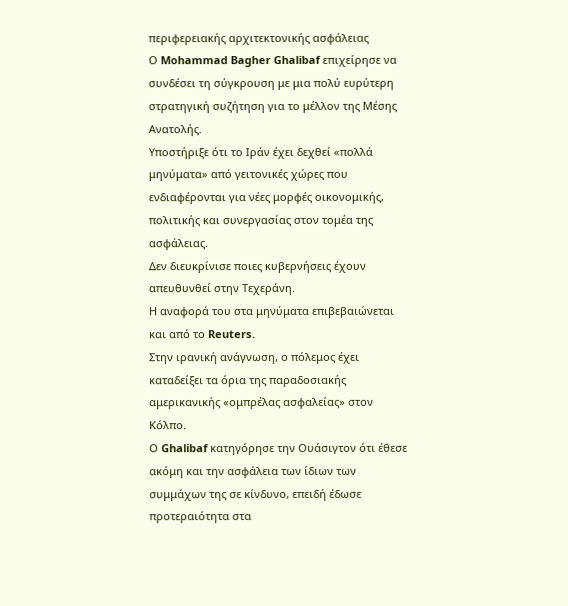περιφερειακής αρχιτεκτονικής ασφάλειας
Ο Mohammad Bagher Ghalibaf επιχείρησε να συνδέσει τη σύγκρουση με μια πολύ ευρύτερη στρατηγική συζήτηση για το μέλλον της Μέσης Ανατολής.
Υποστήριξε ότι το Ιράν έχει δεχθεί «πολλά μηνύματα» από γειτονικές χώρες που ενδιαφέρονται για νέες μορφές οικονομικής, πολιτικής και συνεργασίας στον τομέα της ασφάλειας.
Δεν διευκρίνισε ποιες κυβερνήσεις έχουν απευθυνθεί στην Τεχεράνη.
Η αναφορά του στα μηνύματα επιβεβαιώνεται και από το Reuters.
Στην ιρανική ανάγνωση, ο πόλεμος έχει καταδείξει τα όρια της παραδοσιακής αμερικανικής «ομπρέλας ασφαλείας» στον Κόλπο.
Ο Ghalibaf κατηγόρησε την Ουάσιγτον ότι έθεσε ακόμη και την ασφάλεια των ίδιων των συμμάχων της σε κίνδυνο, επειδή έδωσε προτεραιότητα στα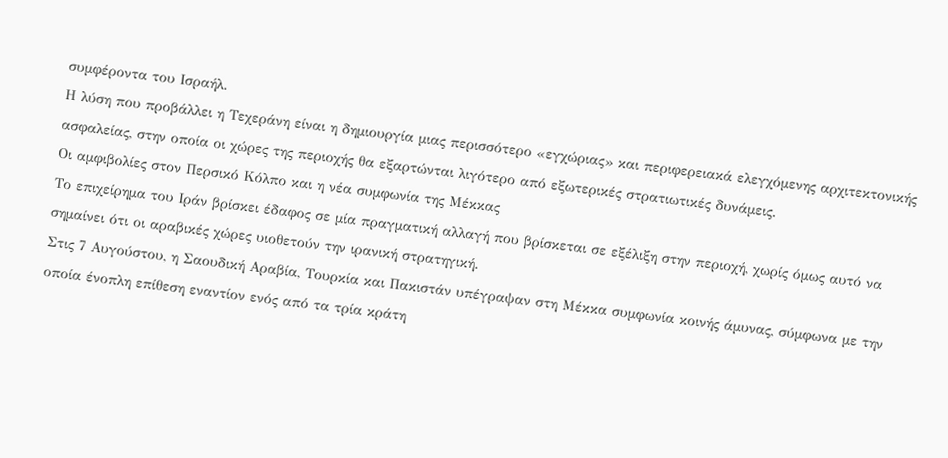συμφέροντα του Ισραήλ.
Η λύση που προβάλλει η Τεχεράνη είναι η δημιουργία μιας περισσότερο «εγχώριας» και περιφερειακά ελεγχόμενης αρχιτεκτονικής ασφαλείας, στην οποία οι χώρες της περιοχής θα εξαρτώνται λιγότερο από εξωτερικές στρατιωτικές δυνάμεις.
Οι αμφιβολίες στον Περσικό Κόλπο και η νέα συμφωνία της Μέκκας
Το επιχείρημα του Ιράν βρίσκει έδαφος σε μία πραγματική αλλαγή που βρίσκεται σε εξέλιξη στην περιοχή, χωρίς όμως αυτό να σημαίνει ότι οι αραβικές χώρες υιοθετούν την ιρανική στρατηγική.
Στις 7 Αυγούστου, η Σαουδική Αραβία, Τουρκία και Πακιστάν υπέγραψαν στη Μέκκα συμφωνία κοινής άμυνας, σύμφωνα με την οποία ένοπλη επίθεση εναντίον ενός από τα τρία κράτη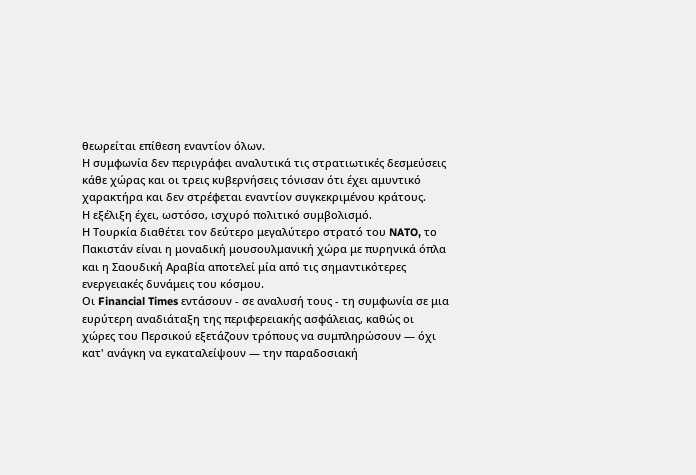θεωρείται επίθεση εναντίον όλων.
Η συμφωνία δεν περιγράφει αναλυτικά τις στρατιωτικές δεσμεύσεις κάθε χώρας και οι τρεις κυβερνήσεις τόνισαν ότι έχει αμυντικό χαρακτήρα και δεν στρέφεται εναντίον συγκεκριμένου κράτους.
Η εξέλιξη έχει, ωστόσο, ισχυρό πολιτικό συμβολισμό.
Η Τουρκία διαθέτει τον δεύτερο μεγαλύτερο στρατό του NATO, το Πακιστάν είναι η μοναδική μουσουλμανική χώρα με πυρηνικά όπλα και η Σαουδική Αραβία αποτελεί μία από τις σημαντικότερες ενεργειακές δυνάμεις του κόσμου.
Οι Financial Times εντάσουν - σε αναλυσή τους - τη συμφωνία σε μια ευρύτερη αναδιάταξη της περιφερειακής ασφάλειας, καθώς οι χώρες του Περσικού εξετάζουν τρόπους να συμπληρώσουν — όχι κατ' ανάγκη να εγκαταλείψουν — την παραδοσιακή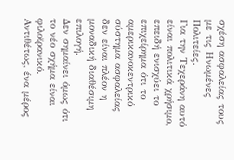σχέση ασφαλείας τους με τις Ηνωμένες Πολιτείες.
Για την Τεχεράνη αυτό είναι πολιτικά χρήσιμο, επειδή ενισχύει το επιχείρημα ότι το αμερικανοκεντρικό σύστημα ασφαλείας δεν είναι πλέον η μοναδική διαθέσιμη επιλογή.
Δεν σημαίνει όμως ότι το νέο σχήμα είναι φιλοϊρανικό.
Αντιθέτως, ένα μέρος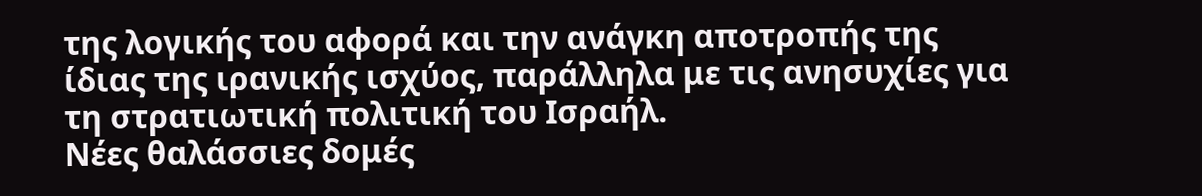της λογικής του αφορά και την ανάγκη αποτροπής της ίδιας της ιρανικής ισχύος, παράλληλα με τις ανησυχίες για τη στρατιωτική πολιτική του Ισραήλ.
Νέες θαλάσσιες δομές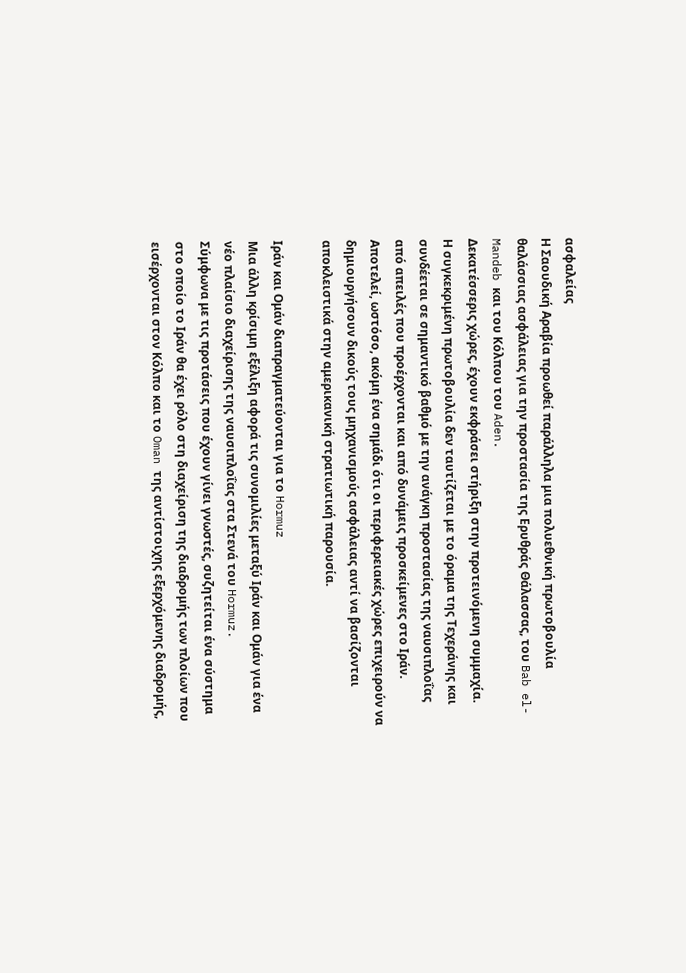ασφαλείας
Η Σαουδική Αραβία προωθεί παράλληλα μια πολυεθνική πρωτοβουλία θαλάσσιας ασφάλειας για την προστασία της Ερυθράς Θάλασσας, του Bab el-Mandeb και του Κόλπου του Aden.
Δεκατέσσερις χώρες, έχουν εκφράσει στήριξη στην προτεινόμενη συμμαχία.
Η συγκεκριμένη πρωτοβουλία δεν ταυτίζεται με το όραμα της Τεχεράνης και συνδέεται σε σημαντικό βαθμό με την ανάγκη προστασίας της ναυσιπλοΐας από απειλές που προέρχονται και από δυνάμεις προσκείμενες στο Ιράν.
Αποτελεί, ωστόσο, ακόμη ένα σημάδι ότι οι περιφερειακές χώρες επιχειρούν να δημιουργήσουν δικούς τους μηχανισμούς ασφάλειας αντί να βασίζονται αποκλειστικά στην αμερικανική στρατιωτική παρουσία.

Ιράν και Ομάν διαπραγματεύονται για το Hormuz
Μια άλλη κρίσιμη εξέλιξη αφορά τις συνομιλίες μεταξύ Ιράν και Ομάν για ένα νέο πλαίσιο διαχείρισης της ναυσιπλοΐας στα Στενά του Hormuz.
Σύμφωνα με τις προτάσεις που έχουν γίνει γνωστές, συζητείται ένα σύστημα στο οποίο το Ιράν θα έχει ρόλο στη διαχείριση της διαδρομής των πλοίων που εισέρχονται στον Κόλπο και το Oman της αντίστοιχης εξερχόμενης διαδρομής,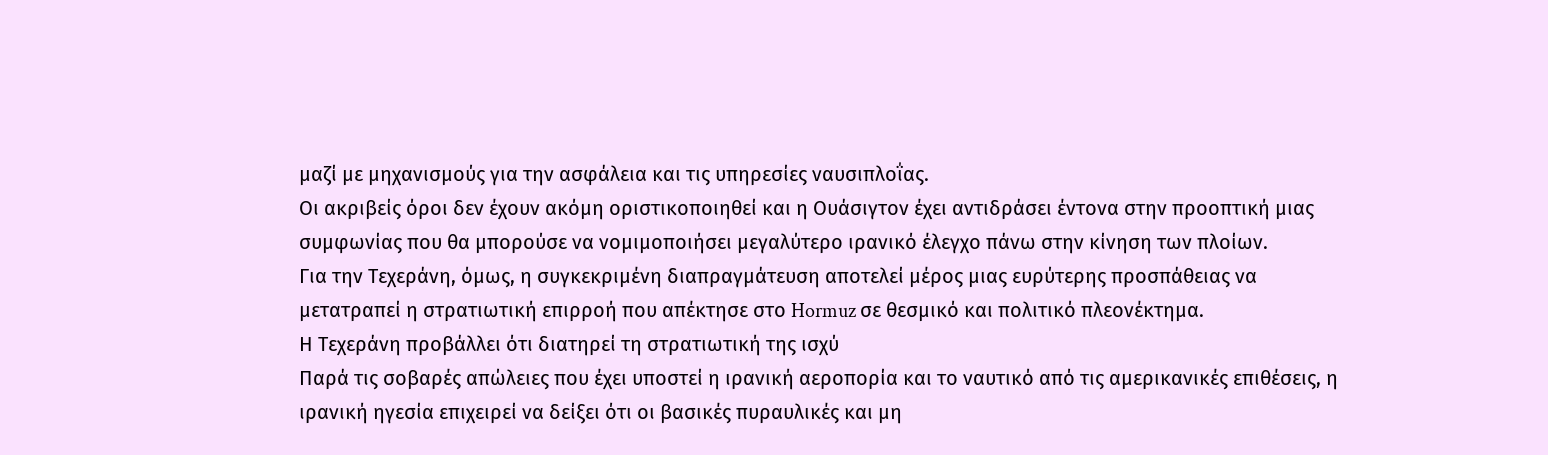μαζί με μηχανισμούς για την ασφάλεια και τις υπηρεσίες ναυσιπλοΐας.
Οι ακριβείς όροι δεν έχουν ακόμη οριστικοποιηθεί και η Ουάσιγτον έχει αντιδράσει έντονα στην προοπτική μιας συμφωνίας που θα μπορούσε να νομιμοποιήσει μεγαλύτερο ιρανικό έλεγχο πάνω στην κίνηση των πλοίων.
Για την Τεχεράνη, όμως, η συγκεκριμένη διαπραγμάτευση αποτελεί μέρος μιας ευρύτερης προσπάθειας να μετατραπεί η στρατιωτική επιρροή που απέκτησε στο Hormuz σε θεσμικό και πολιτικό πλεονέκτημα.
Η Τεχεράνη προβάλλει ότι διατηρεί τη στρατιωτική της ισχύ
Παρά τις σοβαρές απώλειες που έχει υποστεί η ιρανική αεροπορία και το ναυτικό από τις αμερικανικές επιθέσεις, η ιρανική ηγεσία επιχειρεί να δείξει ότι οι βασικές πυραυλικές και μη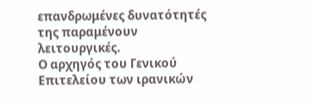επανδρωμένες δυνατότητές της παραμένουν λειτουργικές.
Ο αρχηγός του Γενικού Επιτελείου των ιρανικών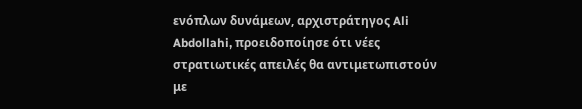ενόπλων δυνάμεων, αρχιστράτηγος Ali Abdollahi, προειδοποίησε ότι νέες στρατιωτικές απειλές θα αντιμετωπιστούν με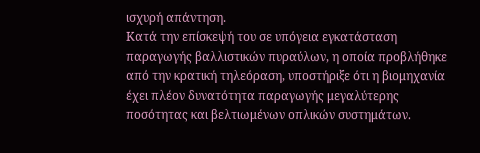ισχυρή απάντηση.
Κατά την επίσκεψή του σε υπόγεια εγκατάσταση παραγωγής βαλλιστικών πυραύλων, η οποία προβλήθηκε από την κρατική τηλεόραση, υποστήριξε ότι η βιομηχανία έχει πλέον δυνατότητα παραγωγής μεγαλύτερης ποσότητας και βελτιωμένων οπλικών συστημάτων.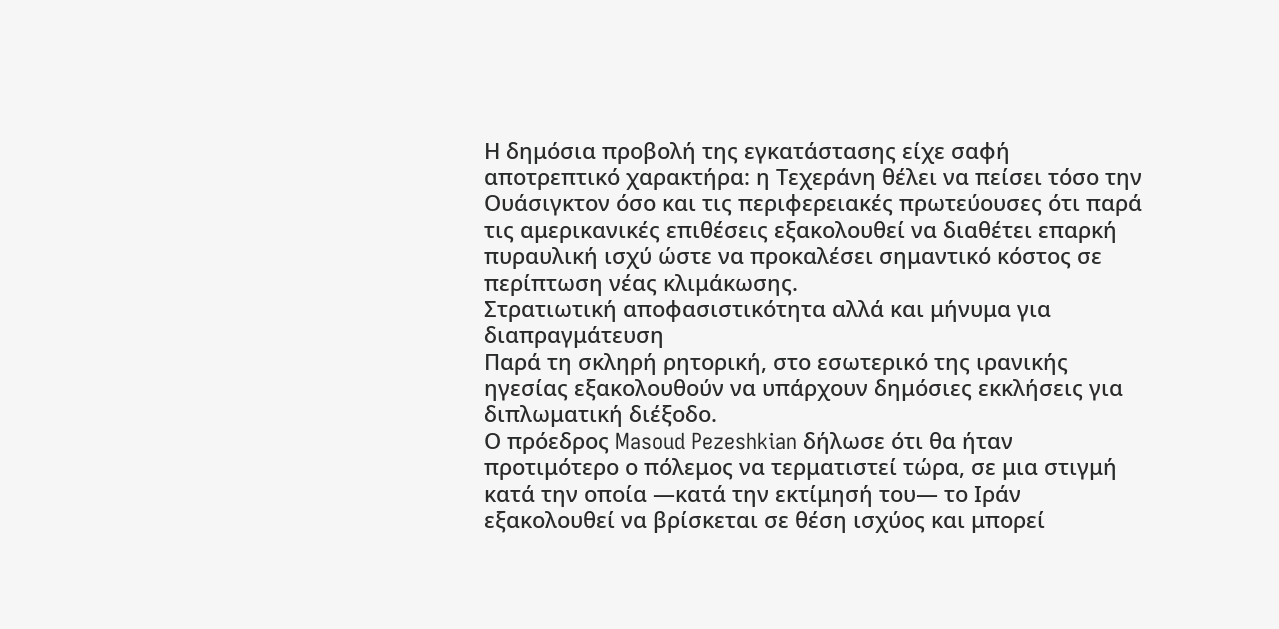Η δημόσια προβολή της εγκατάστασης είχε σαφή αποτρεπτικό χαρακτήρα: η Τεχεράνη θέλει να πείσει τόσο την Ουάσιγκτον όσο και τις περιφερειακές πρωτεύουσες ότι παρά τις αμερικανικές επιθέσεις εξακολουθεί να διαθέτει επαρκή πυραυλική ισχύ ώστε να προκαλέσει σημαντικό κόστος σε περίπτωση νέας κλιμάκωσης.
Στρατιωτική αποφασιστικότητα αλλά και μήνυμα για διαπραγμάτευση
Παρά τη σκληρή ρητορική, στο εσωτερικό της ιρανικής ηγεσίας εξακολουθούν να υπάρχουν δημόσιες εκκλήσεις για διπλωματική διέξοδο.
Ο πρόεδρος Masoud Pezeshkian δήλωσε ότι θα ήταν προτιμότερο ο πόλεμος να τερματιστεί τώρα, σε μια στιγμή κατά την οποία —κατά την εκτίμησή του— το Ιράν εξακολουθεί να βρίσκεται σε θέση ισχύος και μπορεί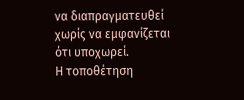να διαπραγματευθεί χωρίς να εμφανίζεται ότι υποχωρεί.
Η τοποθέτηση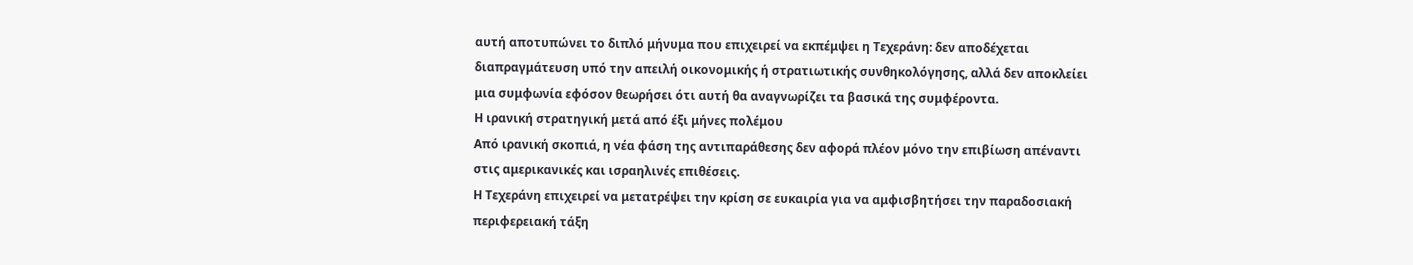αυτή αποτυπώνει το διπλό μήνυμα που επιχειρεί να εκπέμψει η Τεχεράνη: δεν αποδέχεται διαπραγμάτευση υπό την απειλή οικονομικής ή στρατιωτικής συνθηκολόγησης, αλλά δεν αποκλείει μια συμφωνία εφόσον θεωρήσει ότι αυτή θα αναγνωρίζει τα βασικά της συμφέροντα.
Η ιρανική στρατηγική μετά από έξι μήνες πολέμου
Από ιρανική σκοπιά, η νέα φάση της αντιπαράθεσης δεν αφορά πλέον μόνο την επιβίωση απέναντι στις αμερικανικές και ισραηλινές επιθέσεις.
Η Τεχεράνη επιχειρεί να μετατρέψει την κρίση σε ευκαιρία για να αμφισβητήσει την παραδοσιακή περιφερειακή τάξη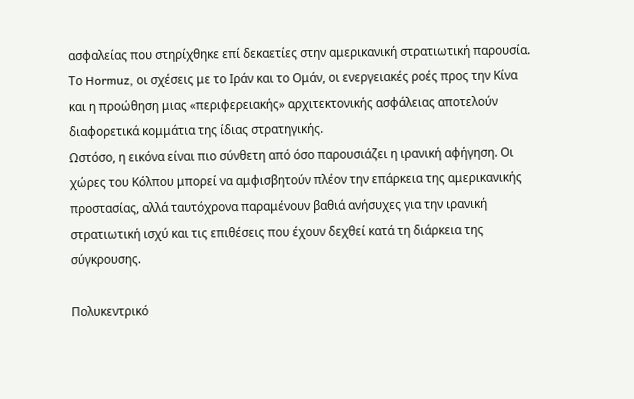ασφαλείας που στηρίχθηκε επί δεκαετίες στην αμερικανική στρατιωτική παρουσία.
Το Hormuz, οι σχέσεις με το Ιράν και το Ομάν, οι ενεργειακές ροές προς την Κίνα και η προώθηση μιας «περιφερειακής» αρχιτεκτονικής ασφάλειας αποτελούν διαφορετικά κομμάτια της ίδιας στρατηγικής.
Ωστόσο, η εικόνα είναι πιο σύνθετη από όσο παρουσιάζει η ιρανική αφήγηση. Οι χώρες του Κόλπου μπορεί να αμφισβητούν πλέον την επάρκεια της αμερικανικής προστασίας, αλλά ταυτόχρονα παραμένουν βαθιά ανήσυχες για την ιρανική στρατιωτική ισχύ και τις επιθέσεις που έχουν δεχθεί κατά τη διάρκεια της σύγκρουσης.

Πολυκεντρικό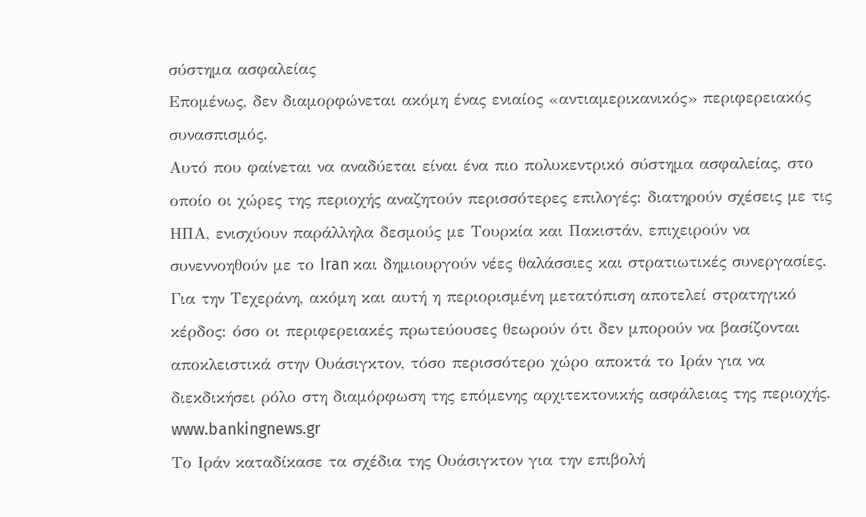σύστημα ασφαλείας
Επομένως, δεν διαμορφώνεται ακόμη ένας ενιαίος «αντιαμερικανικός» περιφερειακός συνασπισμός.
Αυτό που φαίνεται να αναδύεται είναι ένα πιο πολυκεντρικό σύστημα ασφαλείας, στο οποίο οι χώρες της περιοχής αναζητούν περισσότερες επιλογές: διατηρούν σχέσεις με τις ΗΠΑ, ενισχύουν παράλληλα δεσμούς με Τουρκία και Πακιστάν, επιχειρούν να συνεννοηθούν με το Iran και δημιουργούν νέες θαλάσσιες και στρατιωτικές συνεργασίες.
Για την Τεχεράνη, ακόμη και αυτή η περιορισμένη μετατόπιση αποτελεί στρατηγικό κέρδος: όσο οι περιφερειακές πρωτεύουσες θεωρούν ότι δεν μπορούν να βασίζονται αποκλειστικά στην Ουάσιγκτον, τόσο περισσότερο χώρο αποκτά το Ιράν για να διεκδικήσει ρόλο στη διαμόρφωση της επόμενης αρχιτεκτονικής ασφάλειας της περιοχής.
www.bankingnews.gr
Το Ιράν καταδίκασε τα σχέδια της Ουάσιγκτον για την επιβολή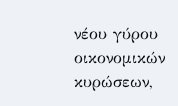νέου γύρου οικονομικών κυρώσεων,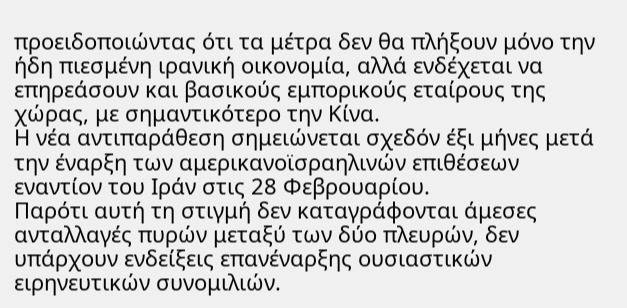προειδοποιώντας ότι τα μέτρα δεν θα πλήξουν μόνο την ήδη πιεσμένη ιρανική οικονομία, αλλά ενδέχεται να επηρεάσουν και βασικούς εμπορικούς εταίρους της χώρας, με σημαντικότερο την Κίνα.
Η νέα αντιπαράθεση σημειώνεται σχεδόν έξι μήνες μετά την έναρξη των αμερικανοϊσραηλινών επιθέσεων εναντίον του Ιράν στις 28 Φεβρουαρίου.
Παρότι αυτή τη στιγμή δεν καταγράφονται άμεσες ανταλλαγές πυρών μεταξύ των δύο πλευρών, δεν υπάρχουν ενδείξεις επανέναρξης ουσιαστικών ειρηνευτικών συνομιλιών.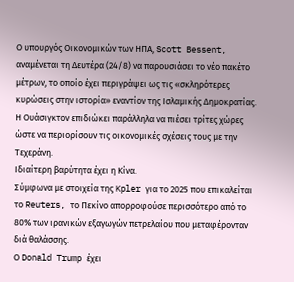Ο υπουργός Οικονομικών των ΗΠΑ, Scott Bessent, αναμένεται τη Δευτέρα (24/8) να παρουσιάσει το νέο πακέτο μέτρων, το οποίο έχει περιγράψει ως τις «σκληρότερες κυρώσεις στην ιστορία» εναντίον της Ισλαμικής Δημοκρατίας.
Η Ουάσιγκτον επιδιώκει παράλληλα να πιέσει τρίτες χώρες ώστε να περιορίσουν τις οικονομικές σχέσεις τους με την Τεχεράνη.
Ιδιαίτερη βαρύτητα έχει η Κίνα.
Σύμφωνα με στοιχεία της Kpler για το 2025 που επικαλείται το Reuters, το Πεκίνο απορροφούσε περισσότερο από το 80% των ιρανικών εξαγωγών πετρελαίου που μεταφέρονταν διά θαλάσσης.
Ο Donald Trump έχει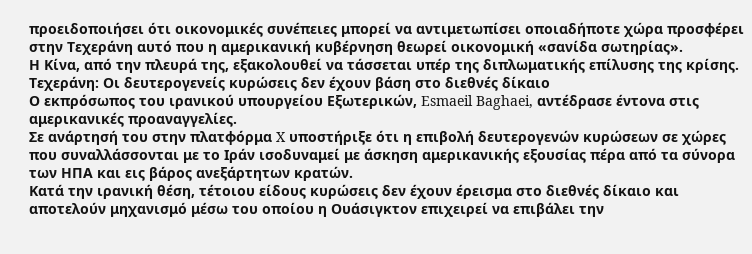προειδοποιήσει ότι οικονομικές συνέπειες μπορεί να αντιμετωπίσει οποιαδήποτε χώρα προσφέρει στην Τεχεράνη αυτό που η αμερικανική κυβέρνηση θεωρεί οικονομική «σανίδα σωτηρίας».
Η Κίνα, από την πλευρά της, εξακολουθεί να τάσσεται υπέρ της διπλωματικής επίλυσης της κρίσης.
Τεχεράνη: Οι δευτερογενείς κυρώσεις δεν έχουν βάση στο διεθνές δίκαιο
Ο εκπρόσωπος του ιρανικού υπουργείου Εξωτερικών, Esmaeil Baghaei, αντέδρασε έντονα στις αμερικανικές προαναγγελίες.
Σε ανάρτησή του στην πλατφόρμα X υποστήριξε ότι η επιβολή δευτερογενών κυρώσεων σε χώρες που συναλλάσσονται με το Ιράν ισοδυναμεί με άσκηση αμερικανικής εξουσίας πέρα από τα σύνορα των ΗΠΑ και εις βάρος ανεξάρτητων κρατών.
Κατά την ιρανική θέση, τέτοιου είδους κυρώσεις δεν έχουν έρεισμα στο διεθνές δίκαιο και αποτελούν μηχανισμό μέσω του οποίου η Ουάσιγκτον επιχειρεί να επιβάλει την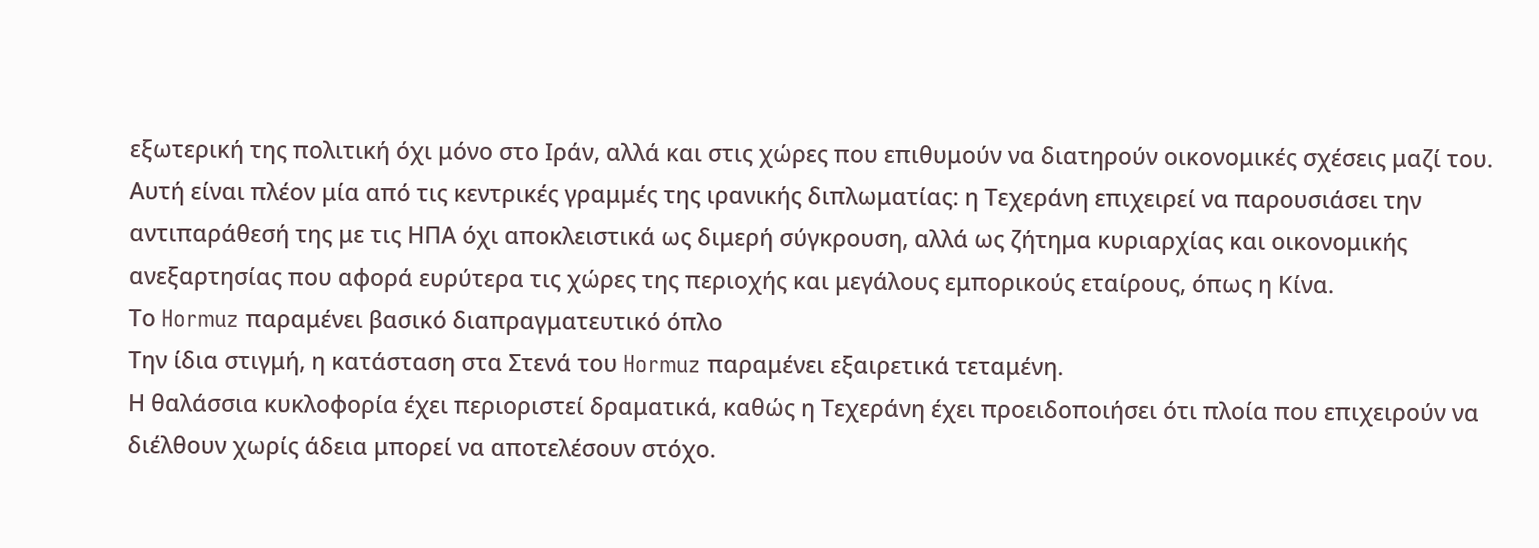εξωτερική της πολιτική όχι μόνο στο Ιράν, αλλά και στις χώρες που επιθυμούν να διατηρούν οικονομικές σχέσεις μαζί του.
Αυτή είναι πλέον μία από τις κεντρικές γραμμές της ιρανικής διπλωματίας: η Τεχεράνη επιχειρεί να παρουσιάσει την αντιπαράθεσή της με τις ΗΠΑ όχι αποκλειστικά ως διμερή σύγκρουση, αλλά ως ζήτημα κυριαρχίας και οικονομικής ανεξαρτησίας που αφορά ευρύτερα τις χώρες της περιοχής και μεγάλους εμπορικούς εταίρους, όπως η Κίνα.
Το Hormuz παραμένει βασικό διαπραγματευτικό όπλο
Την ίδια στιγμή, η κατάσταση στα Στενά του Hormuz παραμένει εξαιρετικά τεταμένη.
Η θαλάσσια κυκλοφορία έχει περιοριστεί δραματικά, καθώς η Τεχεράνη έχει προειδοποιήσει ότι πλοία που επιχειρούν να διέλθουν χωρίς άδεια μπορεί να αποτελέσουν στόχο.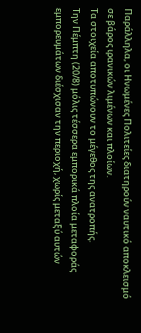Παράλληλα, οι Ηνωμένες Πολιτείες διατηρούν ναυτικό αποκλεισμό σε βάρος ιρανικών λιμένων και πλοίων.
Τα στοιχεία αποτυπώνουν το μέγεθος της ανατροπής.
Την Πέμπτη (20/8) μόλις τέσσερα εμπορικά πλοία μεταφοράς εμπορευμάτων διέσχισαν την περιοχή, χωρίς μεταξύ αυτών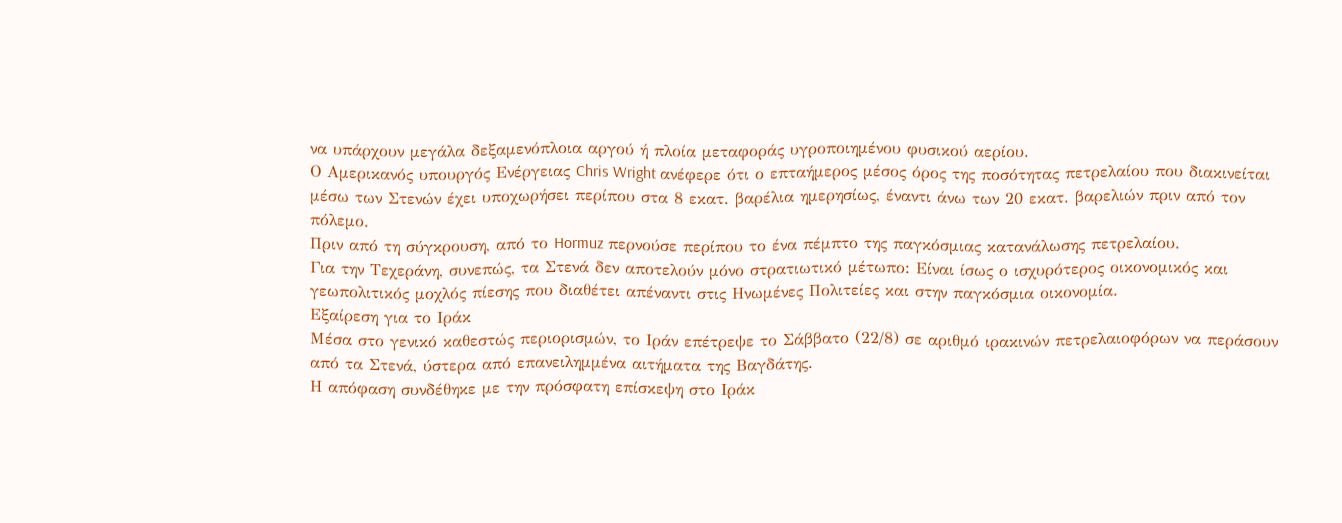να υπάρχουν μεγάλα δεξαμενόπλοια αργού ή πλοία μεταφοράς υγροποιημένου φυσικού αερίου.
Ο Αμερικανός υπουργός Ενέργειας Chris Wright ανέφερε ότι ο επταήμερος μέσος όρος της ποσότητας πετρελαίου που διακινείται μέσω των Στενών έχει υποχωρήσει περίπου στα 8 εκατ. βαρέλια ημερησίως, έναντι άνω των 20 εκατ. βαρελιών πριν από τον πόλεμο.
Πριν από τη σύγκρουση, από το Hormuz περνούσε περίπου το ένα πέμπτο της παγκόσμιας κατανάλωσης πετρελαίου.
Για την Τεχεράνη, συνεπώς, τα Στενά δεν αποτελούν μόνο στρατιωτικό μέτωπο: Είναι ίσως ο ισχυρότερος οικονομικός και γεωπολιτικός μοχλός πίεσης που διαθέτει απέναντι στις Ηνωμένες Πολιτείες και στην παγκόσμια οικονομία.
Εξαίρεση για το Ιράκ
Μέσα στο γενικό καθεστώς περιορισμών, το Ιράν επέτρεψε το Σάββατο (22/8) σε αριθμό ιρακινών πετρελαιοφόρων να περάσουν από τα Στενά, ύστερα από επανειλημμένα αιτήματα της Βαγδάτης.
Η απόφαση συνδέθηκε με την πρόσφατη επίσκεψη στο Ιράκ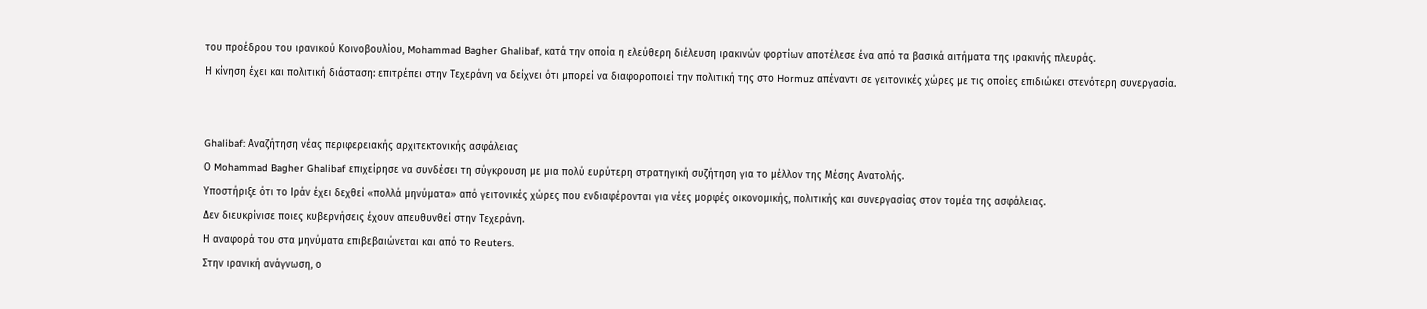του προέδρου του ιρανικού Κοινοβουλίου, Mohammad Bagher Ghalibaf, κατά την οποία η ελεύθερη διέλευση ιρακινών φορτίων αποτέλεσε ένα από τα βασικά αιτήματα της ιρακινής πλευράς.
Η κίνηση έχει και πολιτική διάσταση: επιτρέπει στην Τεχεράνη να δείχνει ότι μπορεί να διαφοροποιεί την πολιτική της στο Hormuz απέναντι σε γειτονικές χώρες με τις οποίες επιδιώκει στενότερη συνεργασία.


Ghalibaf: Αναζήτηση νέας περιφερειακής αρχιτεκτονικής ασφάλειας
Ο Mohammad Bagher Ghalibaf επιχείρησε να συνδέσει τη σύγκρουση με μια πολύ ευρύτερη στρατηγική συζήτηση για το μέλλον της Μέσης Ανατολής.
Υποστήριξε ότι το Ιράν έχει δεχθεί «πολλά μηνύματα» από γειτονικές χώρες που ενδιαφέρονται για νέες μορφές οικονομικής, πολιτικής και συνεργασίας στον τομέα της ασφάλειας.
Δεν διευκρίνισε ποιες κυβερνήσεις έχουν απευθυνθεί στην Τεχεράνη.
Η αναφορά του στα μηνύματα επιβεβαιώνεται και από το Reuters.
Στην ιρανική ανάγνωση, ο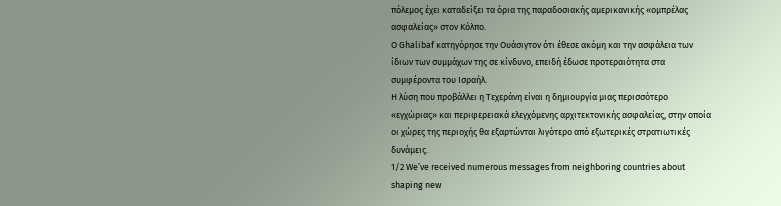πόλεμος έχει καταδείξει τα όρια της παραδοσιακής αμερικανικής «ομπρέλας ασφαλείας» στον Κόλπο.
Ο Ghalibaf κατηγόρησε την Ουάσιγτον ότι έθεσε ακόμη και την ασφάλεια των ίδιων των συμμάχων της σε κίνδυνο, επειδή έδωσε προτεραιότητα στα συμφέροντα του Ισραήλ.
Η λύση που προβάλλει η Τεχεράνη είναι η δημιουργία μιας περισσότερο «εγχώριας» και περιφερειακά ελεγχόμενης αρχιτεκτονικής ασφαλείας, στην οποία οι χώρες της περιοχής θα εξαρτώνται λιγότερο από εξωτερικές στρατιωτικές δυνάμεις.
1/2 We’ve received numerous messages from neighboring countries about shaping new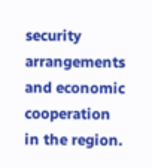security arrangements and economic cooperation in the region.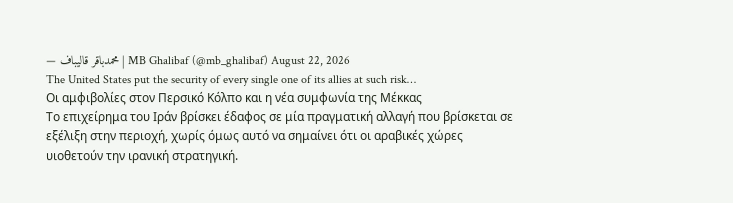— محمدباقر قالیباف | MB Ghalibaf (@mb_ghalibaf) August 22, 2026
The United States put the security of every single one of its allies at such risk…
Οι αμφιβολίες στον Περσικό Κόλπο και η νέα συμφωνία της Μέκκας
Το επιχείρημα του Ιράν βρίσκει έδαφος σε μία πραγματική αλλαγή που βρίσκεται σε εξέλιξη στην περιοχή, χωρίς όμως αυτό να σημαίνει ότι οι αραβικές χώρες υιοθετούν την ιρανική στρατηγική.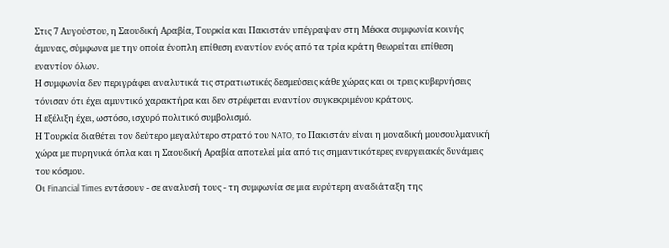Στις 7 Αυγούστου, η Σαουδική Αραβία, Τουρκία και Πακιστάν υπέγραψαν στη Μέκκα συμφωνία κοινής άμυνας, σύμφωνα με την οποία ένοπλη επίθεση εναντίον ενός από τα τρία κράτη θεωρείται επίθεση εναντίον όλων.
Η συμφωνία δεν περιγράφει αναλυτικά τις στρατιωτικές δεσμεύσεις κάθε χώρας και οι τρεις κυβερνήσεις τόνισαν ότι έχει αμυντικό χαρακτήρα και δεν στρέφεται εναντίον συγκεκριμένου κράτους.
Η εξέλιξη έχει, ωστόσο, ισχυρό πολιτικό συμβολισμό.
Η Τουρκία διαθέτει τον δεύτερο μεγαλύτερο στρατό του NATO, το Πακιστάν είναι η μοναδική μουσουλμανική χώρα με πυρηνικά όπλα και η Σαουδική Αραβία αποτελεί μία από τις σημαντικότερες ενεργειακές δυνάμεις του κόσμου.
Οι Financial Times εντάσουν - σε αναλυσή τους - τη συμφωνία σε μια ευρύτερη αναδιάταξη της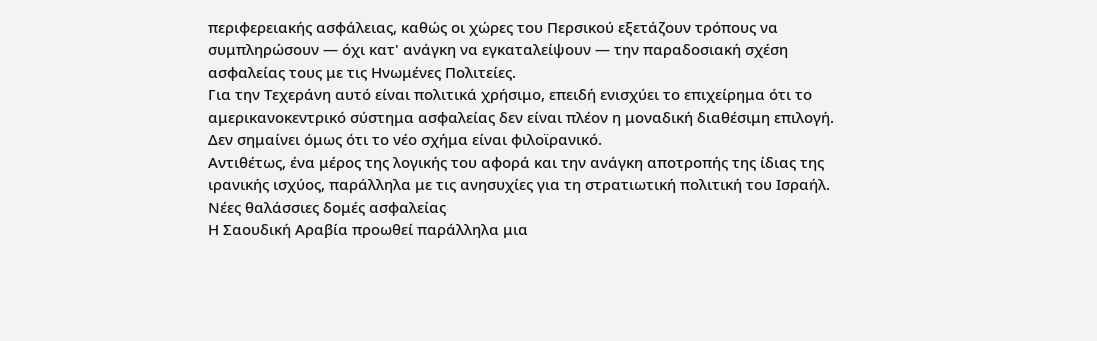περιφερειακής ασφάλειας, καθώς οι χώρες του Περσικού εξετάζουν τρόπους να συμπληρώσουν — όχι κατ' ανάγκη να εγκαταλείψουν — την παραδοσιακή σχέση ασφαλείας τους με τις Ηνωμένες Πολιτείες.
Για την Τεχεράνη αυτό είναι πολιτικά χρήσιμο, επειδή ενισχύει το επιχείρημα ότι το αμερικανοκεντρικό σύστημα ασφαλείας δεν είναι πλέον η μοναδική διαθέσιμη επιλογή.
Δεν σημαίνει όμως ότι το νέο σχήμα είναι φιλοϊρανικό.
Αντιθέτως, ένα μέρος της λογικής του αφορά και την ανάγκη αποτροπής της ίδιας της ιρανικής ισχύος, παράλληλα με τις ανησυχίες για τη στρατιωτική πολιτική του Ισραήλ.
Νέες θαλάσσιες δομές ασφαλείας
Η Σαουδική Αραβία προωθεί παράλληλα μια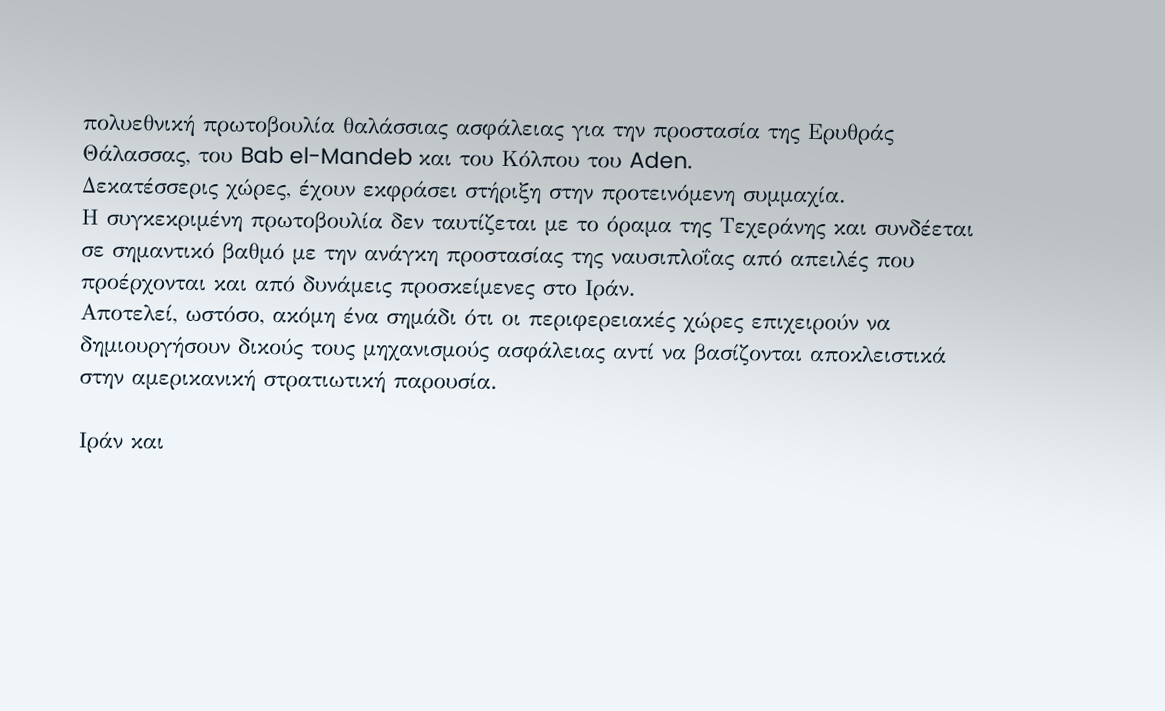πολυεθνική πρωτοβουλία θαλάσσιας ασφάλειας για την προστασία της Ερυθράς Θάλασσας, του Bab el-Mandeb και του Κόλπου του Aden.
Δεκατέσσερις χώρες, έχουν εκφράσει στήριξη στην προτεινόμενη συμμαχία.
Η συγκεκριμένη πρωτοβουλία δεν ταυτίζεται με το όραμα της Τεχεράνης και συνδέεται σε σημαντικό βαθμό με την ανάγκη προστασίας της ναυσιπλοΐας από απειλές που προέρχονται και από δυνάμεις προσκείμενες στο Ιράν.
Αποτελεί, ωστόσο, ακόμη ένα σημάδι ότι οι περιφερειακές χώρες επιχειρούν να δημιουργήσουν δικούς τους μηχανισμούς ασφάλειας αντί να βασίζονται αποκλειστικά στην αμερικανική στρατιωτική παρουσία.

Ιράν και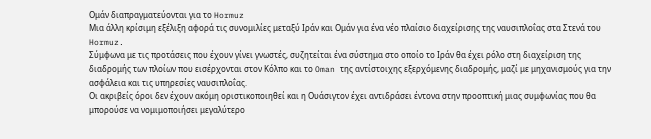Ομάν διαπραγματεύονται για το Hormuz
Μια άλλη κρίσιμη εξέλιξη αφορά τις συνομιλίες μεταξύ Ιράν και Ομάν για ένα νέο πλαίσιο διαχείρισης της ναυσιπλοΐας στα Στενά του Hormuz.
Σύμφωνα με τις προτάσεις που έχουν γίνει γνωστές, συζητείται ένα σύστημα στο οποίο το Ιράν θα έχει ρόλο στη διαχείριση της διαδρομής των πλοίων που εισέρχονται στον Κόλπο και το Oman της αντίστοιχης εξερχόμενης διαδρομής, μαζί με μηχανισμούς για την ασφάλεια και τις υπηρεσίες ναυσιπλοΐας.
Οι ακριβείς όροι δεν έχουν ακόμη οριστικοποιηθεί και η Ουάσιγτον έχει αντιδράσει έντονα στην προοπτική μιας συμφωνίας που θα μπορούσε να νομιμοποιήσει μεγαλύτερο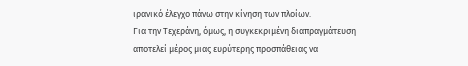ιρανικό έλεγχο πάνω στην κίνηση των πλοίων.
Για την Τεχεράνη, όμως, η συγκεκριμένη διαπραγμάτευση αποτελεί μέρος μιας ευρύτερης προσπάθειας να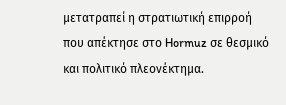μετατραπεί η στρατιωτική επιρροή που απέκτησε στο Hormuz σε θεσμικό και πολιτικό πλεονέκτημα.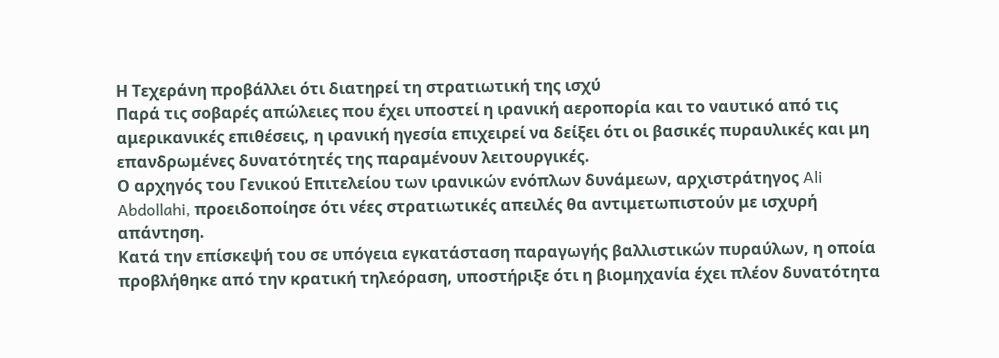Η Τεχεράνη προβάλλει ότι διατηρεί τη στρατιωτική της ισχύ
Παρά τις σοβαρές απώλειες που έχει υποστεί η ιρανική αεροπορία και το ναυτικό από τις αμερικανικές επιθέσεις, η ιρανική ηγεσία επιχειρεί να δείξει ότι οι βασικές πυραυλικές και μη επανδρωμένες δυνατότητές της παραμένουν λειτουργικές.
Ο αρχηγός του Γενικού Επιτελείου των ιρανικών ενόπλων δυνάμεων, αρχιστράτηγος Ali Abdollahi, προειδοποίησε ότι νέες στρατιωτικές απειλές θα αντιμετωπιστούν με ισχυρή απάντηση.
Κατά την επίσκεψή του σε υπόγεια εγκατάσταση παραγωγής βαλλιστικών πυραύλων, η οποία προβλήθηκε από την κρατική τηλεόραση, υποστήριξε ότι η βιομηχανία έχει πλέον δυνατότητα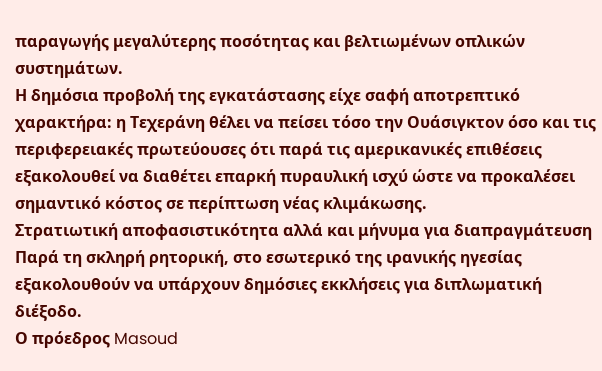παραγωγής μεγαλύτερης ποσότητας και βελτιωμένων οπλικών συστημάτων.
Η δημόσια προβολή της εγκατάστασης είχε σαφή αποτρεπτικό χαρακτήρα: η Τεχεράνη θέλει να πείσει τόσο την Ουάσιγκτον όσο και τις περιφερειακές πρωτεύουσες ότι παρά τις αμερικανικές επιθέσεις εξακολουθεί να διαθέτει επαρκή πυραυλική ισχύ ώστε να προκαλέσει σημαντικό κόστος σε περίπτωση νέας κλιμάκωσης.
Στρατιωτική αποφασιστικότητα αλλά και μήνυμα για διαπραγμάτευση
Παρά τη σκληρή ρητορική, στο εσωτερικό της ιρανικής ηγεσίας εξακολουθούν να υπάρχουν δημόσιες εκκλήσεις για διπλωματική διέξοδο.
Ο πρόεδρος Masoud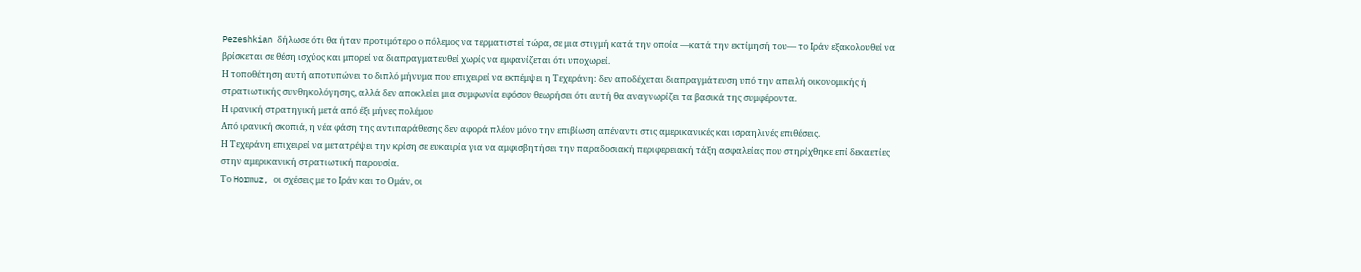Pezeshkian δήλωσε ότι θα ήταν προτιμότερο ο πόλεμος να τερματιστεί τώρα, σε μια στιγμή κατά την οποία —κατά την εκτίμησή του— το Ιράν εξακολουθεί να βρίσκεται σε θέση ισχύος και μπορεί να διαπραγματευθεί χωρίς να εμφανίζεται ότι υποχωρεί.
Η τοποθέτηση αυτή αποτυπώνει το διπλό μήνυμα που επιχειρεί να εκπέμψει η Τεχεράνη: δεν αποδέχεται διαπραγμάτευση υπό την απειλή οικονομικής ή στρατιωτικής συνθηκολόγησης, αλλά δεν αποκλείει μια συμφωνία εφόσον θεωρήσει ότι αυτή θα αναγνωρίζει τα βασικά της συμφέροντα.
Η ιρανική στρατηγική μετά από έξι μήνες πολέμου
Από ιρανική σκοπιά, η νέα φάση της αντιπαράθεσης δεν αφορά πλέον μόνο την επιβίωση απέναντι στις αμερικανικές και ισραηλινές επιθέσεις.
Η Τεχεράνη επιχειρεί να μετατρέψει την κρίση σε ευκαιρία για να αμφισβητήσει την παραδοσιακή περιφερειακή τάξη ασφαλείας που στηρίχθηκε επί δεκαετίες στην αμερικανική στρατιωτική παρουσία.
Το Hormuz, οι σχέσεις με το Ιράν και το Ομάν, οι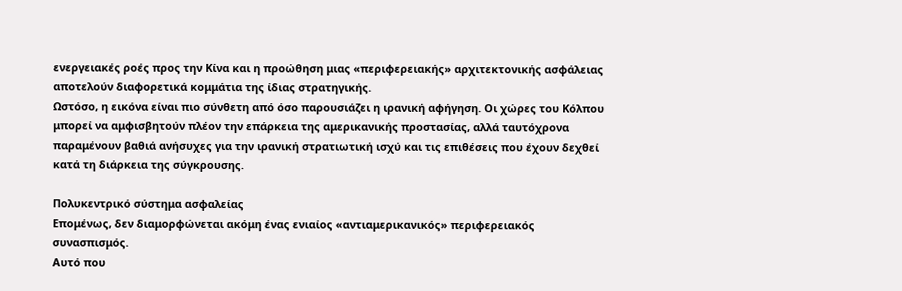ενεργειακές ροές προς την Κίνα και η προώθηση μιας «περιφερειακής» αρχιτεκτονικής ασφάλειας αποτελούν διαφορετικά κομμάτια της ίδιας στρατηγικής.
Ωστόσο, η εικόνα είναι πιο σύνθετη από όσο παρουσιάζει η ιρανική αφήγηση. Οι χώρες του Κόλπου μπορεί να αμφισβητούν πλέον την επάρκεια της αμερικανικής προστασίας, αλλά ταυτόχρονα παραμένουν βαθιά ανήσυχες για την ιρανική στρατιωτική ισχύ και τις επιθέσεις που έχουν δεχθεί κατά τη διάρκεια της σύγκρουσης.

Πολυκεντρικό σύστημα ασφαλείας
Επομένως, δεν διαμορφώνεται ακόμη ένας ενιαίος «αντιαμερικανικός» περιφερειακός συνασπισμός.
Αυτό που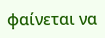φαίνεται να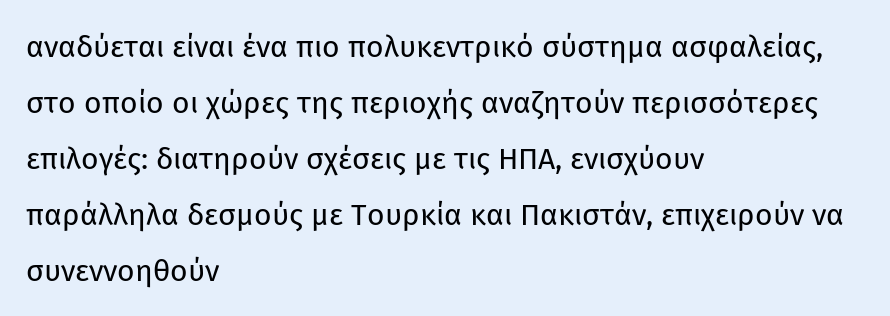αναδύεται είναι ένα πιο πολυκεντρικό σύστημα ασφαλείας, στο οποίο οι χώρες της περιοχής αναζητούν περισσότερες επιλογές: διατηρούν σχέσεις με τις ΗΠΑ, ενισχύουν παράλληλα δεσμούς με Τουρκία και Πακιστάν, επιχειρούν να συνεννοηθούν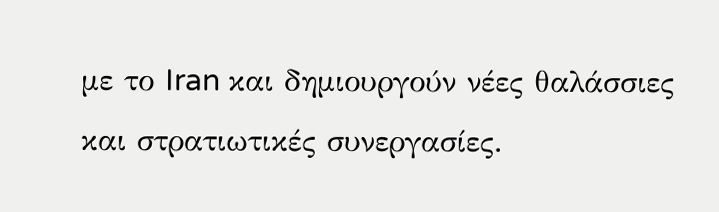με το Iran και δημιουργούν νέες θαλάσσιες και στρατιωτικές συνεργασίες.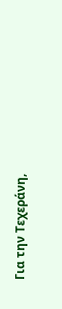Για την Τεχεράνη,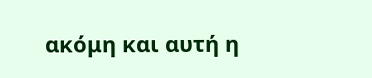ακόμη και αυτή η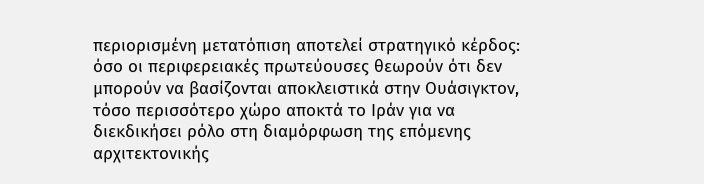περιορισμένη μετατόπιση αποτελεί στρατηγικό κέρδος: όσο οι περιφερειακές πρωτεύουσες θεωρούν ότι δεν μπορούν να βασίζονται αποκλειστικά στην Ουάσιγκτον, τόσο περισσότερο χώρο αποκτά το Ιράν για να διεκδικήσει ρόλο στη διαμόρφωση της επόμενης αρχιτεκτονικής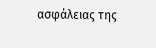ασφάλειας της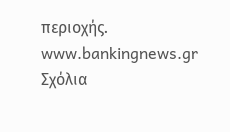περιοχής.
www.bankingnews.gr
Σχόλια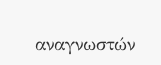αναγνωστών